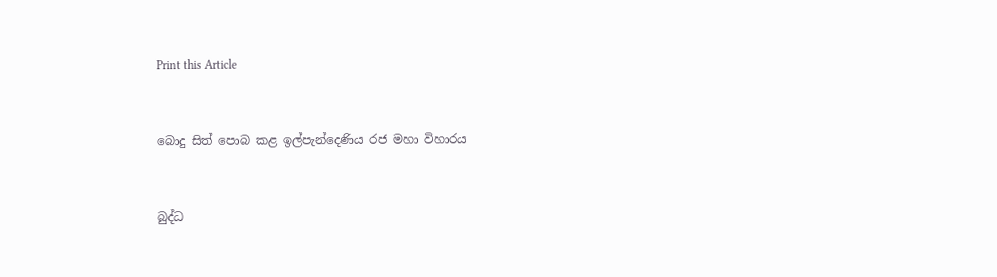Print this Article


බොදු සිත් පොබ කළ ඉල්පැන්දෙණිය රජ මහා විහාරය


බුද්ධ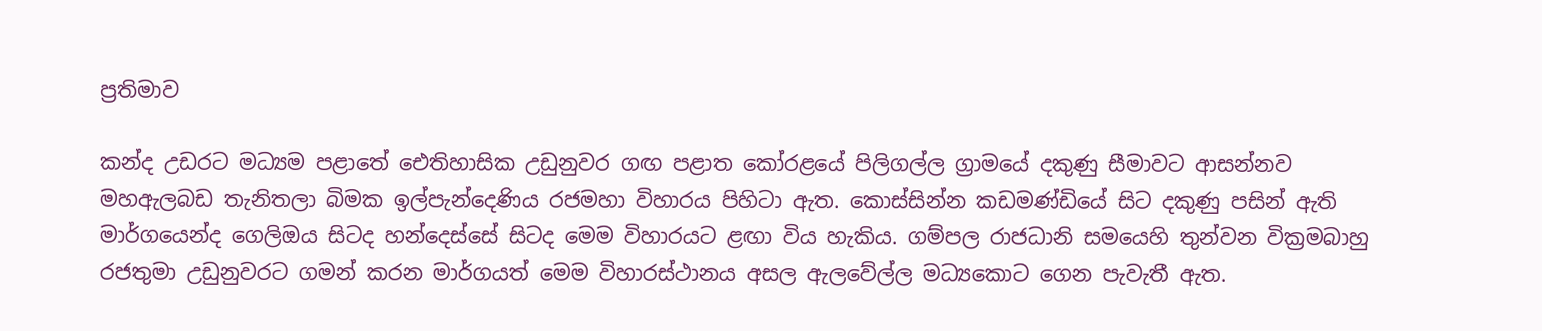ප්‍රතිමාව

කන්ද උඩරට මධ්‍යම පළාතේ ඓතිහාසික උඩුනුවර ගඟ පළාත කෝරළයේ පිලිගල්ල ග්‍රාමයේ දකුණු සීමාවට ආසන්නව මහඇලබඩ තැනිතලා බිමක ඉල්පැන්දෙණිය රජමහා විහාරය පිහිටා ඇත. කොස්සින්න කඩමණ්ඩියේ සිට දකුණු පසින් ඇති මාර්ගයෙන්ද ගෙලිඔය සිටද හන්දෙස්සේ සිටද මෙම විහාරයට ළඟා විය හැකිය. ගම්පල රාජධානි සමයෙහි තුන්වන වික්‍රමබාහු රජතුමා උඩුනුවරට ගමන් කරන මාර්ගයත් මෙම විහාරස්ථානය අසල ඇලවේල්ල මධ්‍යකොට ගෙන පැවැතී ඇත.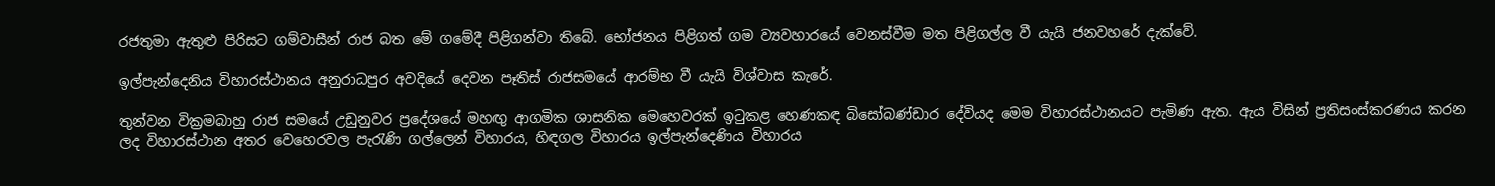රජතුමා ඇතුළු පිරිසට ගම්වාසීන් රාජ බත මේ ගමේදී පිළිගන්වා තිබේ. භෝජනය පිළිගත් ගම ව්‍යවහාරයේ වෙනස්වීම මත පිළිගල්ල වී යැයි ජනවහරේ දැක්වේ.

ඉල්පැන්දෙනිය විහාරස්ථානය අනුරාධපුර අවදියේ දෙවන පෑතිස් රාජසමයේ ආරම්භ වී යැයි විශ්වාස කැරේ.

තුන්වන වික්‍රමබාහු රාජ සමයේ උඩුනුවර ප්‍රදේශයේ මහඟු ආගමික ශාසනික මෙහෙවරක් ඉටුකළ හෙණකඳ බිසෝබණ්ඩාර දේවියද මෙම විහාරස්ථානයට පැමිණ ඇත. ඇය විසින් ප්‍රතිසංස්කරණය කරන ලද විහාරස්ථාන අතර වෙහෙරවල පැරැණි ගල්ලෙන් විහාරය, හිඳගල විහාරය ඉල්පැන්දෙණිය විහාරය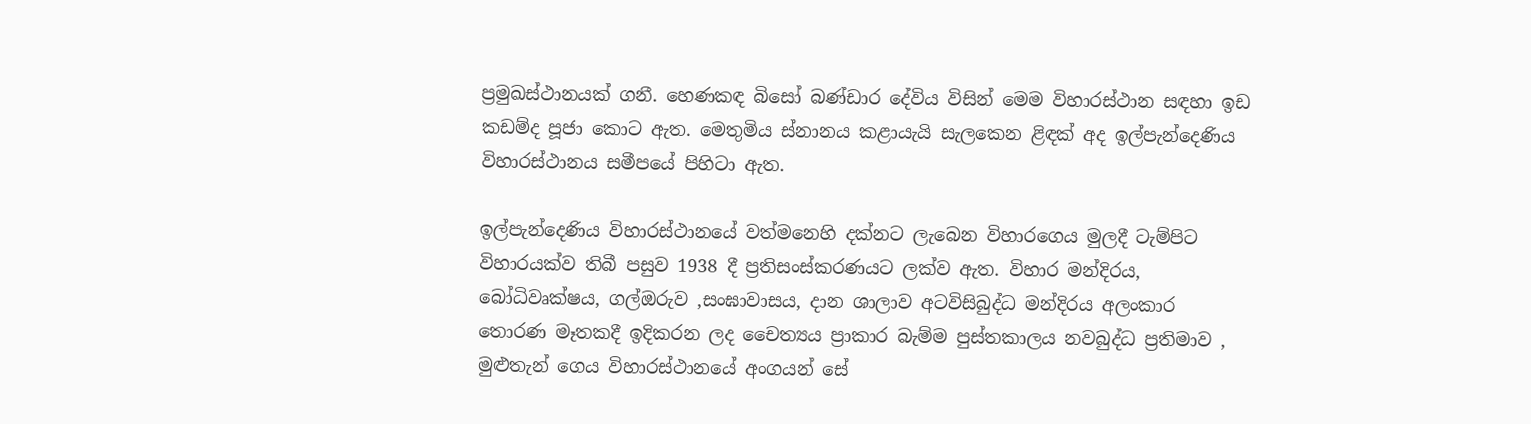ප්‍රමුඛස්ථානයක් ගනී. හෙණකඳ බිසෝ බණ්ඩාර දේවිය විසින් මෙම විහාරස්ථාන සඳහා ඉඩ කඩම්ද පූජා කොට ඇත. මෙතුමිය ස්නානය කළායැයි සැලකෙන ළිඳක් අද ඉල්පැන්දෙණිය විහාරස්ථානය සමීපයේ පිහිටා ඇත.

ඉල්පැන්දෙණිය විහාරස්ථානයේ වත්මනෙහි දක්නට ලැබෙන විහාරගෙය මුලදී ටැම්පිට විහාරයක්ව තිබී පසුව 1938 දී ප්‍රතිසංස්කරණයට ලක්ව ඇත. විහාර මන්දිරය, බෝධිවෘක්ෂය, ගල්ඔරුව ,සංඝාවාසය, දාන ශාලාව අටවිසිබුද්ධ මන්දිරය අලංකාර තොරණ මෑතකදී ඉදිකරන ලද චෛත්‍යය ප්‍රාකාර බැම්ම පුස්තකාලය නවබුද්ධ ප්‍රතිමාව , මුළුතැන් ගෙය විහාරස්ථානයේ අංගයන් සේ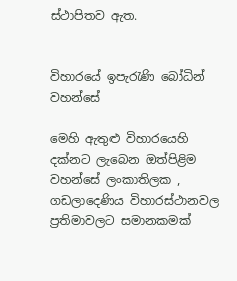ස්ථාපිතව ඇත.


විහාරයේ ඉපැරැණි බෝධින් වහන්සේ

මෙහි ඇතුළු විහාරයෙහි දක්නට ලැබෙන ඔත්පිළිම වහන්සේ ලංකාතිලක , ගඩලාදෙණිය විහාරස්ථානවල ප්‍රතිමාවලට සමානකමක්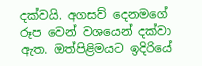දක්වයි. අගසව් දෙනමගේ රූප වෙන් වශයෙන් දක්වා ඇත. ඔත්පිළිමයට ඉදිරියේ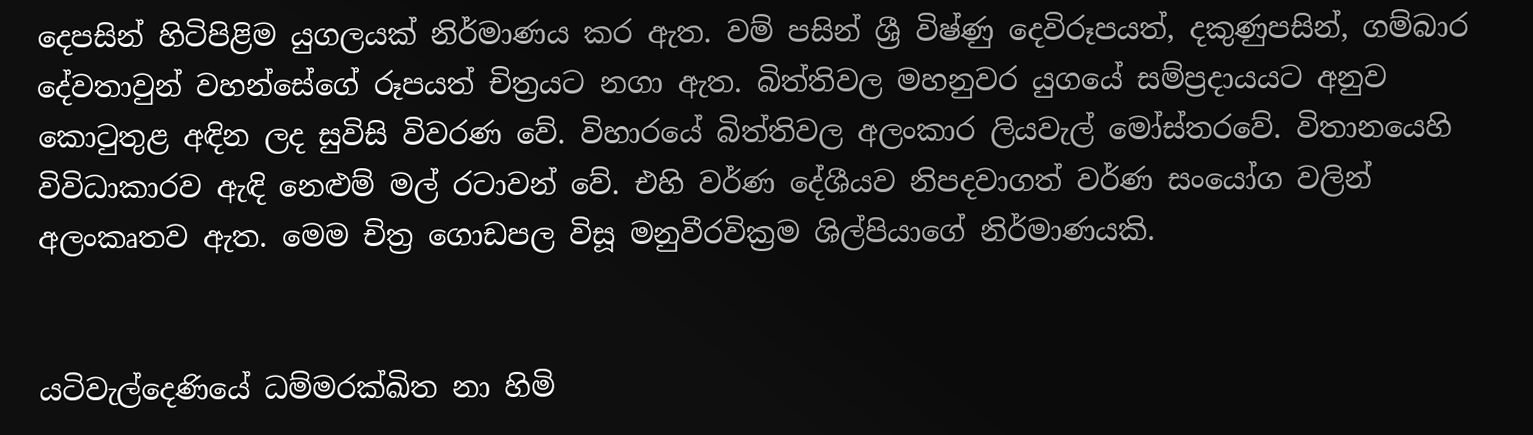දෙපසින් හිටිපිළිම යුගලයක් නිර්මාණය කර ඇත. වම් පසින් ශ්‍රී විෂ්ණු දෙවිරූපයත්, දකුණුපසින්, ගම්බාර දේවතාවුන් වහන්සේගේ රූපයත් චිත්‍රයට නගා ඇත. බිත්තිවල මහනුවර යුගයේ සම්ප්‍රදායයට අනුව කොටුතුළ අඳින ලද සුවිසි විවරණ වේ. විහාරයේ බිත්තිවල අලංකාර ලියවැල් මෝස්තරවේ. විතානයෙහි විවිධාකාරව ඇඳි නෙළුම් මල් රටාවන් වේ. එහි වර්ණ දේශීයව නිපදවාගත් වර්ණ සංයෝග වලින් අලංකෘතව ඇත. මෙම චිත්‍ර ගොඩපල විසූ මනුවීරවික්‍රම ශිල්පියාගේ නිර්මාණයකි.


යටිවැල්දෙණියේ ධම්මරක්ඛිත නා හිමි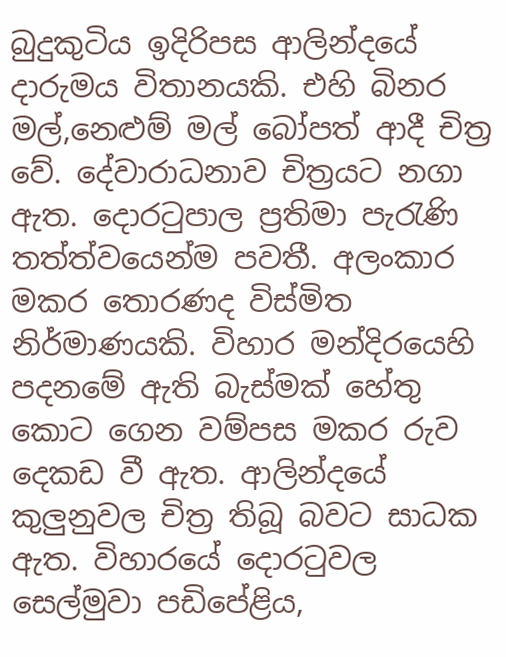බුදුකුටිය ඉදිරිපස ආලින්දයේ දාරුමය විතානයකි. එහි බිනර මල්,නෙළුම් මල් බෝපත් ආදී චිත්‍ර වේ. දේවාරාධනාව චිත්‍රයට නගා ඇත. දොරටුපාල ප්‍රතිමා පැරැණි තත්ත්වයෙන්ම පවතී. අලංකාර මකර තොරණද විස්මිත නිර්මාණයකි. විහාර මන්දිරයෙහි පදනමේ ඇති බැස්මක් හේතු කොට ගෙන වම්පස මකර රුව දෙකඩ වී ඇත. ආලින්දයේ කුලුනුවල චිත්‍ර තිබූ බවට සාධක ඇත. විහාරයේ දොරටුවල සෙල්මුවා පඩිපේළිය,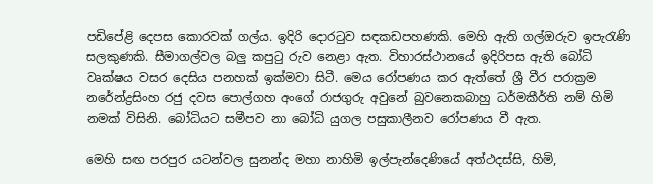පඩිපේළි දෙපස කොරවක් ගල්ය. ඉදිරි දොරටුව සඳකඩපහණකි. මෙහි ඇති ගල්ඔරුව ඉපැරැණි සලකුණකි. සීමාගල්වල බලු කපුටු රුව නෙළා ඇත. විහාරස්ථානයේ ඉදිරිපස ඇති බෝධි වෘක්ෂය වසර දෙසිය පනහක් ඉක්මවා සිටී. මෙය රෝපණය කර ඇත්තේ ශ්‍රී වීර පරාක්‍රම නරේන්ද්‍රසිංහ රජු දවස පොල්ගහ අංගේ රාජගුරු අවුනේ බුවනෙකබාහු ධර්මකීර්ති නම් හිමි නමක් විසිනි. බෝධියට සමීපව නා බෝධි යුගල පසුකාලීනව රෝපණය වී ඇත.

මෙහි සඟ පරපුර යටන්වල සුනන්ද මහා නාහිමි ඉල්පැන්දෙණියේ අත්ථදස්සි, හිමි,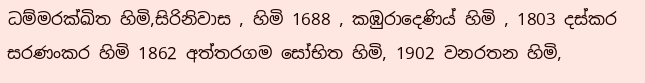ධම්මරක්ඛිත හිමි,සිරිනිවාස , හිමි 1688 , කඹුරාදෙණිය් හිමි , 1803 දස්කර සරණංකර හිමි 1862 අත්තරගම සෝභිත හිමි, 1902 වනරතන හිමි,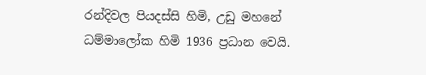රන්දිවල පියදස්සි හිමි, උඩු මහනේ ධම්මාලෝක හිමි 1936 ප්‍රධාන වෙයි.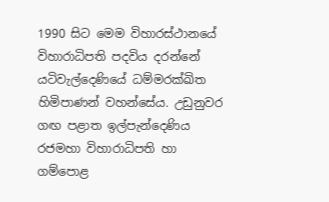1990 සිට මෙම විහාරස්ථානයේ විහාරාධිපති පදවිය දරන්නේ යටිවැල්දෙණියේ ධම්මරක්ඛිත හිමිපාණන් වහන්සේය. උඩුනුවර ගඟ පළාත ඉල්පැන්දෙණිය රජමහා විහාරාධිපති හා ගම්පොළ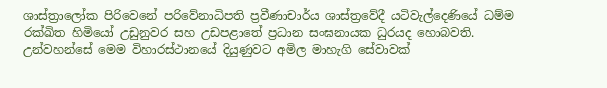ශාස්ත්‍රාලෝක පිරිවෙනේ පරිවේනාධිපති ප්‍රවීණාචාර්ය ශාස්ත්‍රවේදී යටිවැල්දෙණියේ ධම්ම රක්ඛිත හිමියෝ උඩුනුවර සහ උඩපළාතේ ප්‍රධාන සංඝනායක ධුරයද හොබවති. උන්වහන්සේ මෙම විහාරස්ථානයේ දියුණුවට අමිල මාහැගි සේවාවක්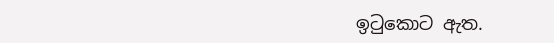ඉටුකොට ඇත.